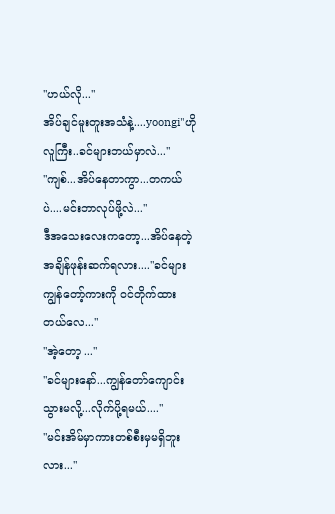"ဟယ်လို..."
အိပ်ချင်မူးတူးအသံနဲ့....yoongi"ဟိုလူကြီး..ခင်များဘယ်မှာလဲ..."
"ကျစ်...အိပ်နေတာကွာ...တကယ်ပဲ....မင်းဘာလုပ်ဖို့လဲ..."
ဒီအသေးလေးကတော့...အိပ်နေတဲ့အချိန်ဖုန်းဆက်ရလား...."ခင်များကျွန်တော့်ကားကို ဝင်တိုက်ထားတယ်လေ..."
"အဲ့တော့ ..."
"ခင်များနော်...ကျွန်တော်ကျောင်းသွားမလို့...လိုက်ပို့ရမယ်...."
"မင်းအိမ်မှာကားတစ်စီးမှမရှိဘူးလား..."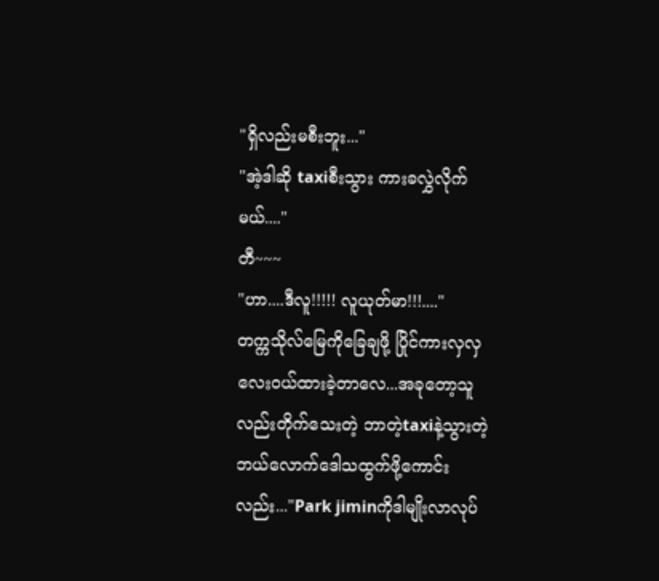"ရှိလည်းမစီးဘူး..."
"အဲ့ဒါဆို taxiစီးသွား ကားခလွှဲလိုက်မယ်...."
တီ~~~
"ဟာ....ဒီလူ!!!!! လူယုတ်မာ!!!...."
တက္ကသိုလ်မြေကိုခြေချဖို့ ပြိုင်ကားလှလှလေးဝယ်ထားခဲ့တာလေ...အခုတော့သူလည်းတိုက်သေးတဲ့ ဘာတဲ့taxiနဲ့သွားတဲ့ ဘယ်လောက်ဒေါသထွက်ဖို့ကောင်းလည်း..."Park jiminကိုဒါမျိုးလာလုပ်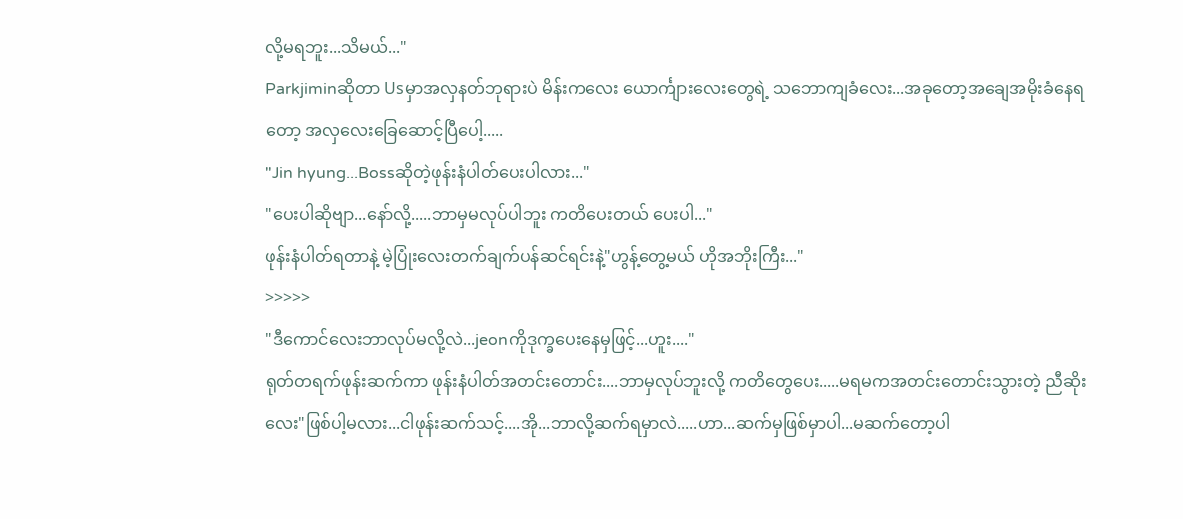လို့မရဘူး...သိမယ်..."
Parkjiminဆိုတာ Usမှာအလှနတ်ဘုရားပဲ မိန်းကလေး ယောင်္ကျားလေးတွေရဲ့ သဘောကျခံလေး...အခုတော့အချေအမိုးခံနေရတော့ အလှလေးခြေဆောင့်ပြီပေါ့.....
"Jin hyung...Bossဆိုတဲ့ဖုန်းနံပါတ်ပေးပါလား..."
"ပေးပါဆိုဗျာ...နော်လို့.....ဘာမှမလုပ်ပါဘူး ကတိပေးတယ် ပေးပါ..."
ဖုန်းနံပါတ်ရတာနဲ့ မဲ့ပြုံးလေးတက်ချက်ပန်ဆင်ရင်းနဲ့"ဟွန့်တွေ့မယ် ဟိုအဘိုးကြီး..."
>>>>>
"ဒီကောင်လေးဘာလုပ်မလို့လဲ...jeonကိုဒုက္ခပေးနေမှဖြင့်...ဟူး...."
ရုတ်တရက်ဖုန်းဆက်ကာ ဖုန်းနံပါတ်အတင်းတောင်း....ဘာမှလုပ်ဘူးလို့ ကတိတွေပေး.....မရမကအတင်းတောင်းသွားတဲ့ ညီဆိုးလေး"ဖြစ်ပါ့မလား...ငါဖုန်းဆက်သင့်....အို...ဘာလို့ဆက်ရမှာလဲ.....ဟာ...ဆက်မှဖြစ်မှာပါ...မဆက်တော့ပါ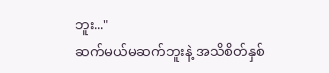ဘူး..."
ဆက်မယ်မဆက်ဘူးနဲ့ အသိစိတ်နှစ်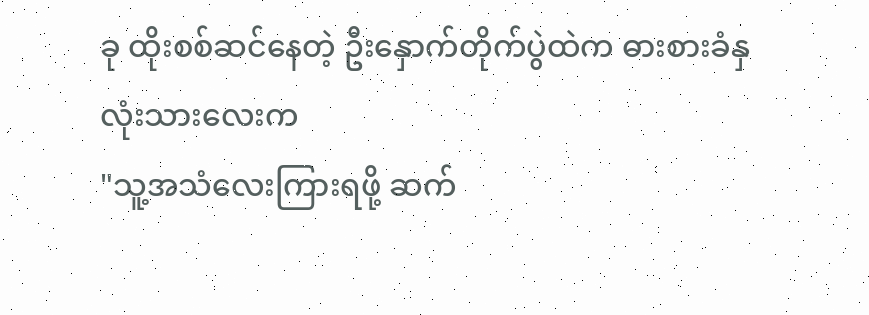ခု ထိုးစစ်ဆင်နေတဲ့ ဦးနှောက်တိုက်ပွဲထဲက ဓားစားခံနှလုံးသားလေးက
"သူ့အသံလေးကြားရဖို့ ဆက်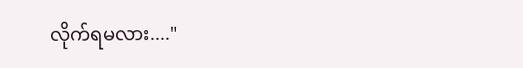လိုက်ရမလား...."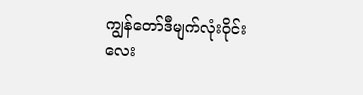ကျွန်တော်ဒီမျက်လုံးဝိုင်းလေး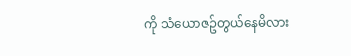ကို သံယောဇဥ်တွယ်နေမိလား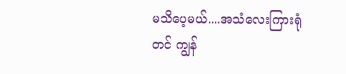မသိပေ့မယ်....အသံလေးကြားရုံတင် ကျွန်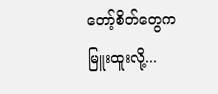တော့်စိတ်တွေက မြူးထူးလို့...